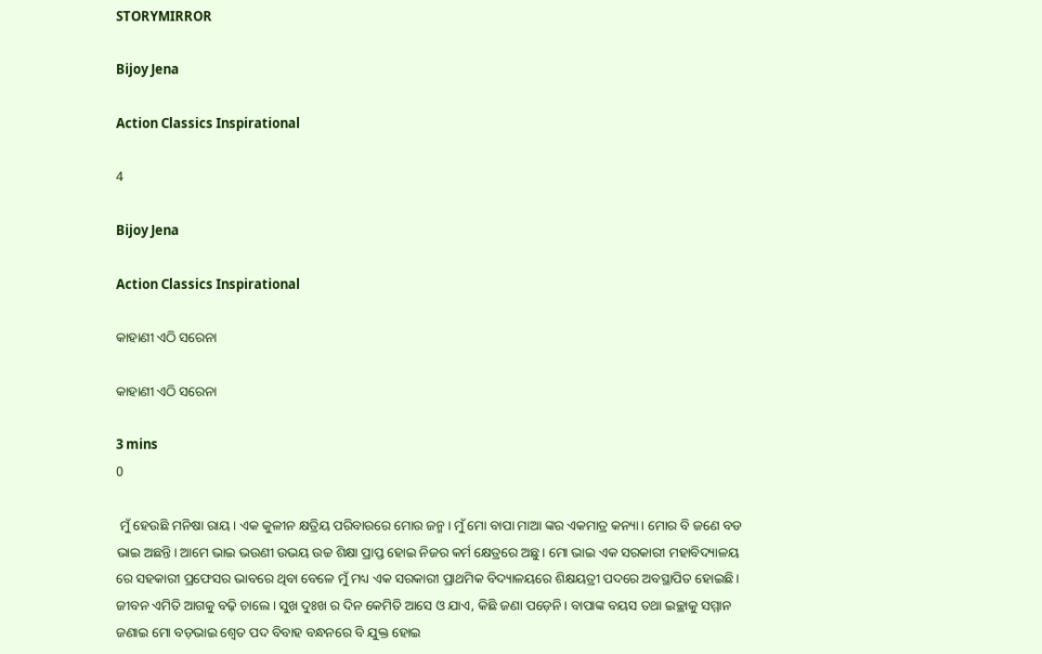STORYMIRROR

Bijoy Jena

Action Classics Inspirational

4

Bijoy Jena

Action Classics Inspirational

କାହାଣୀ ଏଠି ସରେନା

କାହାଣୀ ଏଠି ସରେନା

3 mins
0

 ମୁଁ ହେଉଛି ମନିଷା ରାୟ। ଏକ କୁଳୀନ କ୍ଷତ୍ରିୟ ପରିବାରରେ ମୋର ଜନ୍ମ। ମୁଁ ମୋ ବାପା ମାଆ ଙ୍କର ଏକମାତ୍ର କନ୍ୟା। ମୋର ବି ଜଣେ ବଡ ଭାଇ ଅଛନ୍ତି। ଆମେ ଭାଇ ଭଉଣୀ ଉଭୟ ଉଚ୍ଚ ଶିକ୍ଷା ପ୍ରାପ୍ତ ହୋଇ ନିଜର କର୍ମ କ୍ଷେତ୍ରରେ ଅଛୁ। ମୋ ଭାଇ ଏକ ସରକାରୀ ମହାବିଦ୍ୟାଳୟ ରେ ସହକାରୀ ପ୍ରଫେସର ଭାବରେ ଥିବା ବେଳେ ମୁଁ ମଧ୍ୟ ଏକ ସରକାରୀ ପ୍ରାଥମିକ ବିଦ୍ୟାଳୟରେ ଶିକ୍ଷୟତ୍ରୀ ପଦରେ ଅବସ୍ଥାପିତ ହୋଇଛି। ଜୀବନ ଏମିତି ଆଗକୁ ବଢ଼ି ଚାଲେ। ସୁଖ ଦୁଃଖ ର ଦିନ କେମିତି ଆସେ ଓ ଯାଏ, କିଛି ଜଣା ପଡ଼େନି। ବାପାଙ୍କ ବୟସ ତଥା ଇଚ୍ଛାକୁ ସମ୍ମାନ ଜଣାଇ ମୋ ବଡ଼ଭାଇ ଶ୍ୱେତ ପଦ ବିବାହ ବନ୍ଧନରେ ବି ଯୁକ୍ତ ହୋଇ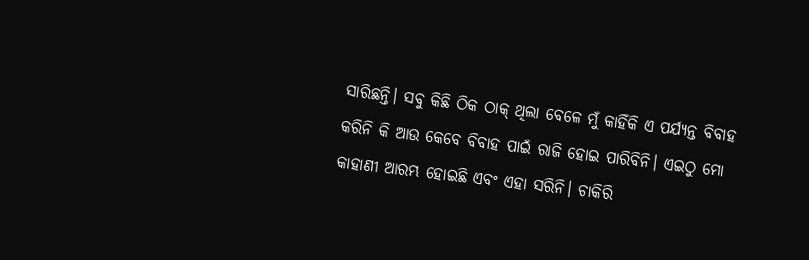ସାରିଛନ୍ତି। ସବୁ କିଛି ଠିକ ଠାକ୍ ଥିଲା ବେଳେ ମୁଁ କାହିଁକି ଏ ପର୍ଯ୍ୟନ୍ତ ବିବାହ କରିନି କି ଆଉ କେବେ ବିବାହ ପାଇଁ ରାଜି ହୋଇ ପାରିବିନି। ଏଇଠୁ ମୋ କାହାଣୀ ଆରମ୍ଭ ହୋଇଛି ଏବଂ ଏହା ସରିନି। ଚାକିରି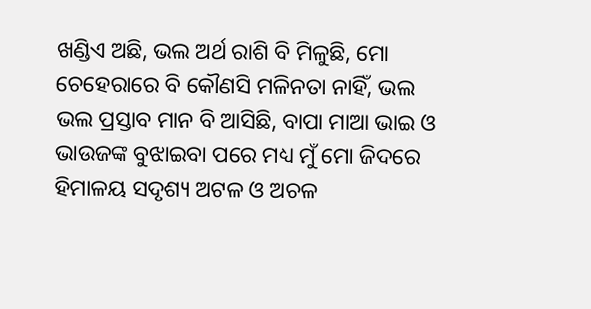ଖଣ୍ଡିଏ ଅଛି, ଭଲ ଅର୍ଥ ରାଶି ବି ମିଳୁଛି, ମୋ ଚେହେରାରେ ବି କୌଣସି ମଳିନତା ନାହିଁ, ଭଲ ଭଲ ପ୍ରସ୍ତାବ ମାନ ବି ଆସିଛି, ବାପା ମାଆ ଭାଇ ଓ ଭାଉଜଙ୍କ ବୁଝାଇବା ପରେ ମଧ୍ୟ ମୁଁ ମୋ ଜିଦରେ ହିମାଳୟ ସଦୃଶ୍ୟ ଅଟଳ ଓ ଅଚଳ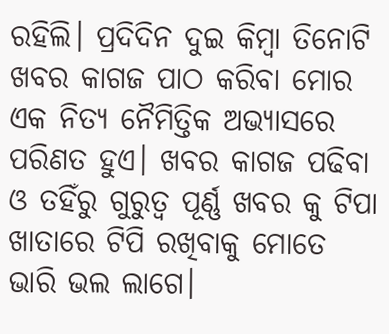ରହିଲି। ପ୍ରଦିଦିନ ଦୁଇ କିମ୍ବା ତିନୋଟି ଖବର କାଗଜ ପାଠ କରିବା ମୋର ଏକ ନିତ୍ୟ ନୈମିତ୍ତିକ ଅଭ୍ୟାସରେ ପରିଣତ ହୁଏ। ଖବର କାଗଜ ପଢିବା ଓ ତହିଁରୁ ଗୁରୁତ୍ୱ ପୂର୍ଣ୍ଣ ଖବର କୁ ଟିପା ଖାତାରେ ଟିପି ରଖିବାକୁ ମୋତେ ଭାରି ଭଲ ଲାଗେ।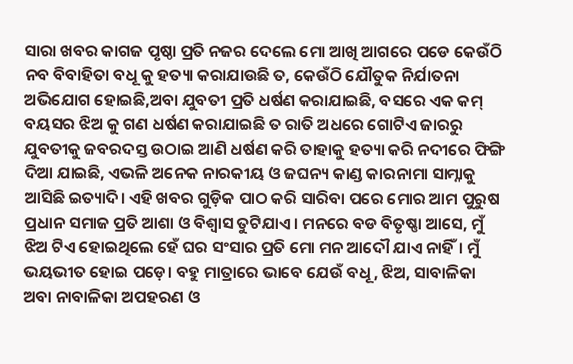ସାରା ଖବର କାଗଜ ପୃଷ୍ଠା ପ୍ରତି ନଜର ଦେଲେ ମୋ ଆଖି ଆଗରେ ପଡେ କେଉଁଠି ନବ ବିବାହିତା ବଧୂ କୁ ହତ୍ୟା କରାଯାଉଛି ତ, କେଉଁଠି ଯୌତୁକ ନିର୍ଯାତନା ଅଭିଯୋଗ ହୋଇଛି,ଅବା ଯୁବତୀ ପ୍ରତି ଧର୍ଷଣ କରାଯାଇଛି, ବସରେ ଏକ କମ୍ ବୟସର ଝିଅ କୁ ଗଣ ଧର୍ଷଣ କରାଯାଇଛି ତ ରାତି ଅଧରେ ଗୋଟିଏ ଜାରରୁ ଯୁବତୀକୁ ଜବରଦସ୍ତ ଉଠାଇ ଆଣି ଧର୍ଷଣ କରି ତାହାକୁ ହତ୍ୟା କରି ନଦୀରେ ଫିଙ୍ଗି ଦିଆ ଯାଇଛି, ଏଭଳି ଅନେକ ନାରକୀୟ ଓ ଜଘନ୍ୟ କାଣ୍ଡ କାରନାମା ସାମ୍ନାକୁ ଆସିଛି ଇତ୍ୟାଦି। ଏହି ଖବର ଗୁଡ଼ିକ ପାଠ କରି ସାରିବା ପରେ ମୋର ଆମ ପୁରୁଷ ପ୍ରଧାନ ସମାଜ ପ୍ରତି ଆଶା ଓ ବିଶ୍ୱାସ ତୁଟିଯାଏ। ମନରେ ବଡ ବିତୃଷ୍ଣା ଆସେ, ମୁଁ ଝିଅ ଟିଏ ହୋଇଥିଲେ ହେଁ ଘର ସଂସାର ପ୍ରତି ମୋ ମନ ଆଦୌ ଯାଏ ନାହିଁ। ମୁଁ ଭୟଭୀତ ହୋଇ ପଡ଼େ। ବହୁ ମାତ୍ରାରେ ଭାବେ ଯେଉଁ ବଧୂ, ଝିଅ, ସାବାଳିକା ଅବା ନାବାଳିକା ଅପହରଣ ଓ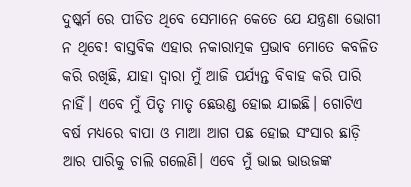ଦୁଷ୍କର୍ମ ରେ ପୀଡିତ ଥିବେ ସେମାନେ କେତେ ଯେ ଯନ୍ତ୍ରଣା ଭୋଗୀ ନ ଥିବେ! ବାସ୍ତବିକ ଏହାର ନକାରାତ୍ମକ ପ୍ରଭାବ ମୋତେ କବଳିତ କରି ରଖିଛି, ଯାହା ଦ୍ୱାରା ମୁଁ ଆଜି ପର୍ଯ୍ୟନ୍ତ ବିବାହ କରି ପାରି ନାହିଁ। ଏବେ ମୁଁ ପିତୃ ମାତୃ ଛେଉଣ୍ଡ ହୋଇ ଯାଇଛି। ଗୋଟିଏ ବର୍ଷ ମଧ୍ୟରେ ବାପା ଓ ମାଆ ଆଗ ପଛ ହୋଇ ସଂସାର ଛାଡ଼ି ଆର ପାରିକୁ ଚାଲି ଗଲେଣି। ଏବେ ମୁଁ ଭାଇ ଭାଉଜଙ୍କ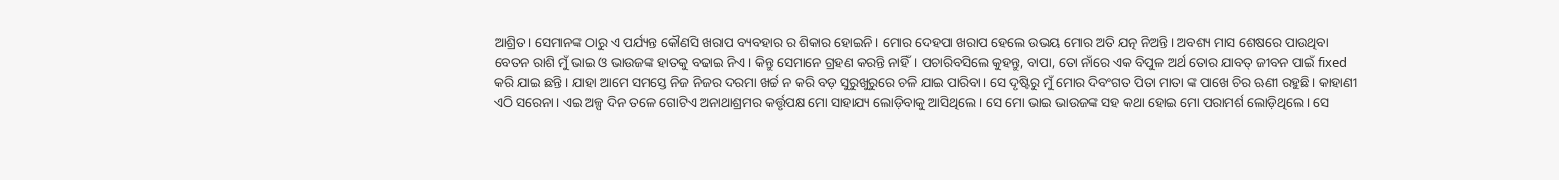ଆଶ୍ରିତ। ସେମାନଙ୍କ ଠାରୁ ଏ ପର୍ଯ୍ୟନ୍ତ କୌଣସି ଖରାପ ବ୍ୟବହାର ର ଶିକାର ହୋଇନି। ମୋର ଦେହପା ଖରାପ ହେଲେ ଉଭୟ ମୋର ଅତି ଯତ୍ନ ନିଅନ୍ତି। ଅବଶ୍ୟ ମାସ ଶେଷରେ ପାଉଥିବା ବେତନ ରାଶି ମୁଁ ଭାଇ ଓ ଭାଉଜଙ୍କ ହାତକୁ ବଢାଇ ନିଏ। କିନ୍ତୁ ସେମାନେ ଗ୍ରହଣ କରନ୍ତି ନାହିଁ। ପଚାରିବସିଲେ କୁହନ୍ତୁ, ବାପା, ତୋ ନାଁରେ ଏକ ବିପୁଳ ଅର୍ଥ ତୋର ଯାବତ୍ ଜୀବନ ପାଇଁ fixed କରି ଯାଇ ଛନ୍ତି। ଯାହା ଆମେ ସମସ୍ତେ ନିଜ ନିଜର ଦରମା ଖର୍ଚ୍ଚ ନ କରି ବଡ଼ ସୁରୁଖୁରୁରେ ଚଳି ଯାଇ ପାରିବା। ସେ ଦୃଷ୍ଟିରୁ ମୁଁ ମୋର ଦିବଂଗତ ପିତା ମାତା ଙ୍କ ପାଖେ ଚିର ଋଣୀ ରହୁଛି। କାହାଣୀ ଏଠି ସରେନା। ଏଇ ଅଳ୍ପ ଦିନ ତଳେ ଗୋଟିଏ ଅନାଥାଶ୍ରମର କର୍ତ୍ତୃପକ୍ଷ ମୋ ସାହାଯ୍ୟ ଲୋଡ଼ିବାକୁ ଆସିଥିଲେ। ସେ ମୋ ଭାଇ ଭାଉଜଙ୍କ ସହ କଥା ହୋଇ ମୋ ପରାମର୍ଶ ଲୋଡ଼ିଥିଲେ। ସେ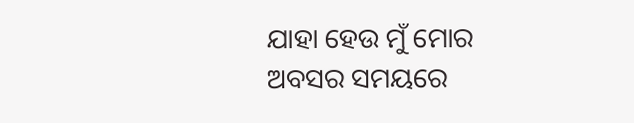ଯାହା ହେଉ ମୁଁ ମୋର ଅବସର ସମୟରେ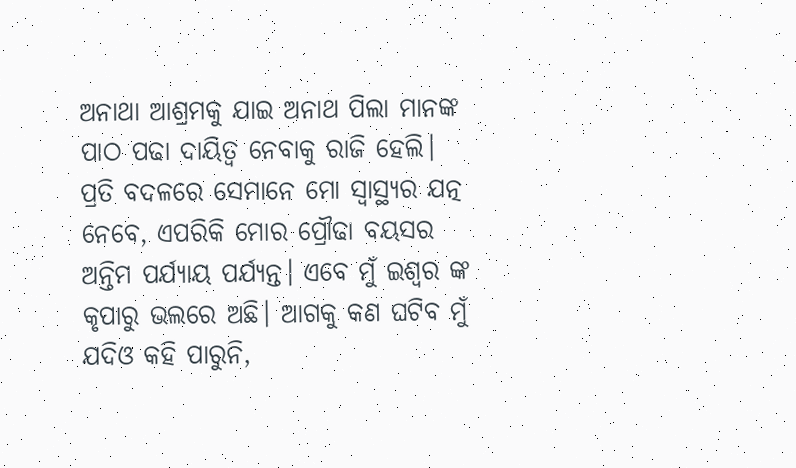ଅନାଥା ଆଶ୍ରମକୁ ଯାଇ ଅନାଥ ପିଲା ମାନଙ୍କ ପାଠ ପଢା ଦାୟିତ୍ୱ ନେବାକୁ ରାଜି ହେଲି। ପ୍ରତି ବଦଳରେ ସେମାନେ ମୋ ସ୍ୱାସ୍ଥ୍ୟର ଯତ୍ନ ନେବେ, ଏପରିକି ମୋର ପ୍ରୌଢା ବୟସର ଅନ୍ତିମ ପର୍ଯ୍ୟାୟ ପର୍ଯ୍ୟନ୍ତ। ଏବେ ମୁଁ ଇଶ୍ଵର ଙ୍କ କୃପାରୁ ଭଲରେ ଅଛି। ଆଗକୁ କଣ ଘଟିବ ମୁଁ ଯଦିଓ କହି ପାରୁନି,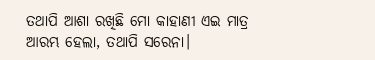ତଥାପି ଆଶା ରଖିଛି ମୋ କାହାଣୀ ଏଇ ମାତ୍ର ଆରମ୍ଭ ହେଲା, ତଥାପି ସରେନା।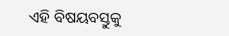ଏହି ବିଷୟବସ୍ତୁକୁ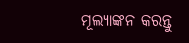ମୂଲ୍ୟାଙ୍କନ କରନ୍ତୁ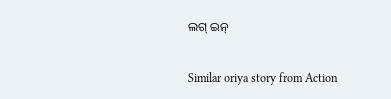ଲଗ୍ ଇନ୍

Similar oriya story from Action